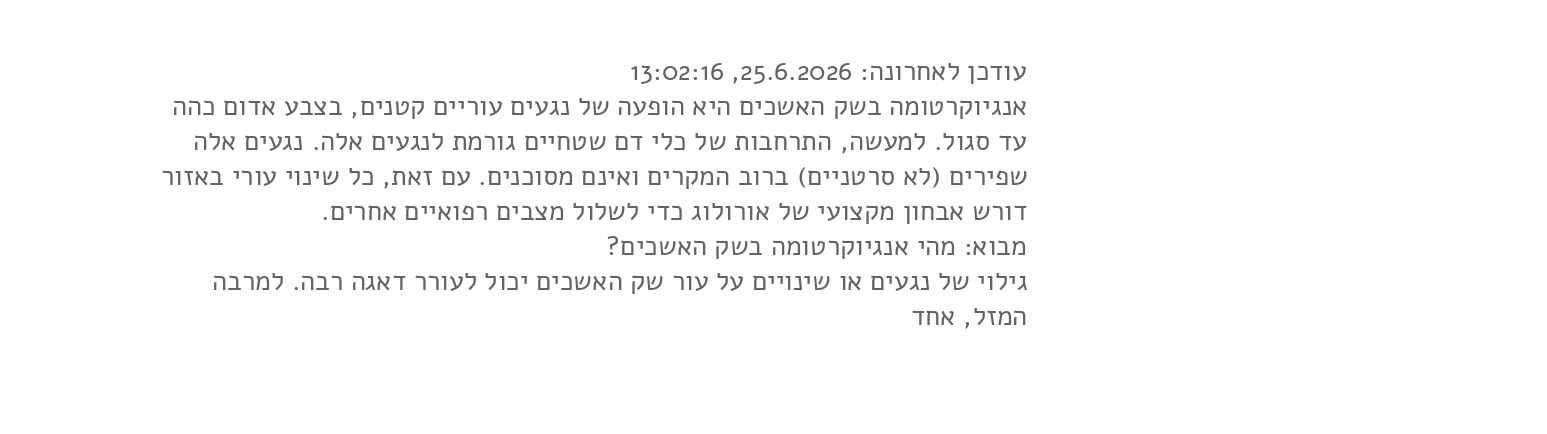עודכן לאחרונה: 25.6.2026, 13:02:16
אנגיוקרטומה בשק האשכים היא הופעה של נגעים עוריים קטנים, בצבע אדום כהה עד סגול. למעשה, התרחבות של כלי דם שטחיים גורמת לנגעים אלה. נגעים אלה שפירים (לא סרטניים) ברוב המקרים ואינם מסוכנים. עם זאת, כל שינוי עורי באזור דורש אבחון מקצועי של אורולוג כדי לשלול מצבים רפואיים אחרים.
מבוא: מהי אנגיוקרטומה בשק האשכים?
גילוי של נגעים או שינויים על עור שק האשכים יכול לעורר דאגה רבה. למרבה המזל, אחד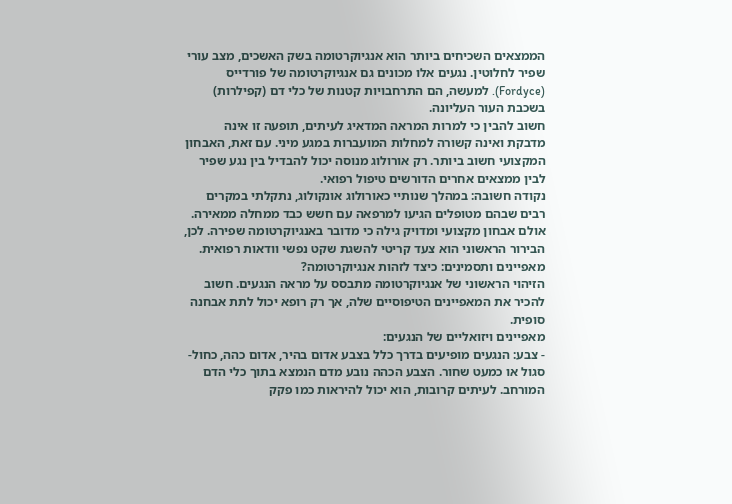הממצאים השכיחים ביותר הוא אנגיוקרטומה בשק האשכים, מצב עורי שפיר לחלוטין. נגעים אלו מכונים גם אנגיוקרטומה של פורדייס (Fordyce). למעשה, הם התרחבויות קטנות של כלי דם (קפילרות) בשכבת העור העליונה.
חשוב להבין כי למרות המראה המדאיג לעיתים, תופעה זו אינה מדבקת ואינה קשורה למחלות המועברות במגע מיני. עם זאת, האבחון המקצועי חשוב ביותר. רק אורולוג מנוסה יכול להבדיל בין נגע שפיר לבין ממצאים אחרים הדורשים טיפול רפואי.
נקודה חשובה: במהלך שנותיי כאורולוג אונקולוג, נתקלתי במקרים רבים שבהם מטופלים הגיעו למרפאה עם חשש כבד ממחלה ממאירה. אולם אבחון מקצועי ומדויק גילה כי מדובר באנגיוקרטומה שפירה. לכן, הבירור הראשוני הוא צעד קריטי להשגת שקט נפשי וודאות רפואית.
מאפיינים ותסמינים: כיצד לזהות אנגיוקרטומה?
הזיהוי הראשוני של אנגיוקרטומה מתבסס על מראה הנגעים. חשוב להכיר את המאפיינים הטיפוסיים שלה, אך רק רופא יכול לתת אבחנה סופית.
מאפיינים ויזואליים של הנגעים:
- צבע: הנגעים מופיעים בדרך כלל בצבע אדום בהיר, אדום כהה, כחול-סגול או כמעט שחור. הצבע הכהה נובע מדם הנמצא בתוך כלי הדם המורחב. לעיתים קרובות, הוא יכול להיראות כמו פקק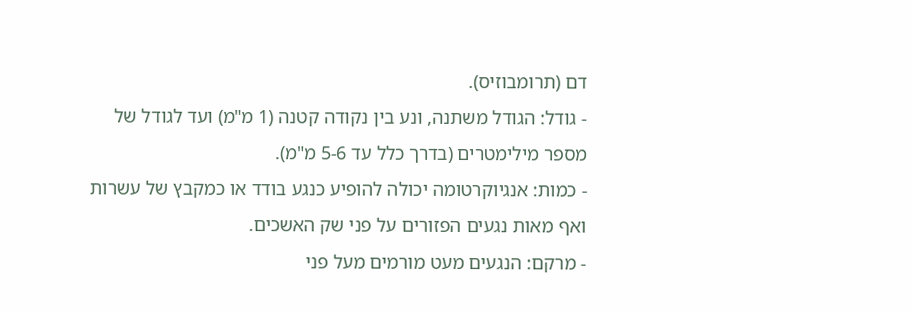דם (תרומבוזיס).
- גודל: הגודל משתנה, ונע בין נקודה קטנה (1 מ"מ) ועד לגודל של מספר מילימטרים (בדרך כלל עד 5-6 מ"מ).
- כמות: אנגיוקרטומה יכולה להופיע כנגע בודד או כמקבץ של עשרות ואף מאות נגעים הפזורים על פני שק האשכים.
- מרקם: הנגעים מעט מורמים מעל פני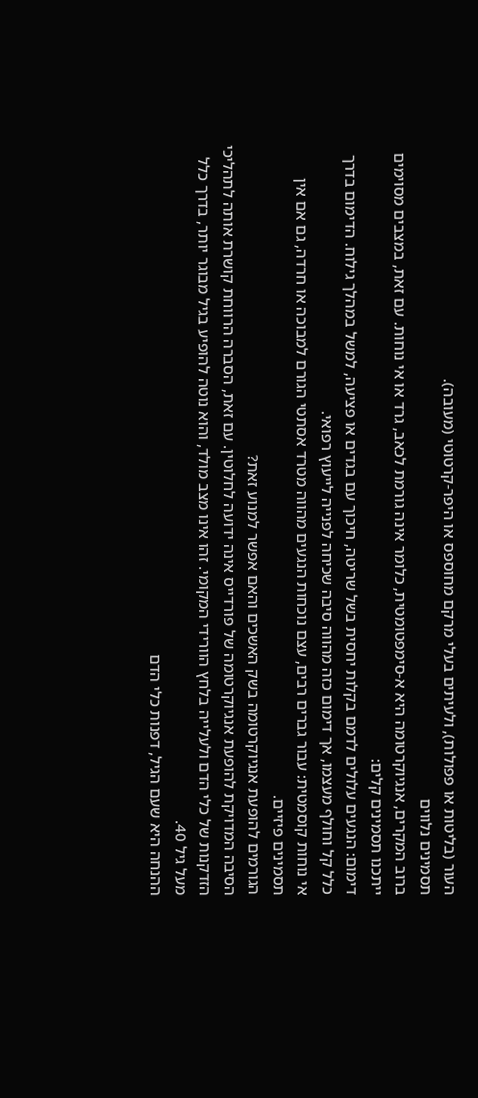העור (בליטות או פפולות), ולעיתים בעלי מרקם מחוספס או היפר-קרטוטי (מעובה).
תסמינים נלווים
ברוב המקרים, אנגיוקרטומה היא א-סימפטומטית, כלומר אינה גורמת לכאב, גרד או אי נוחות. עם זאת, במצבים מסוימים ייתכנו תסמינים קלים:
דימום: הנגעים עלולים לדמם בקלות יחסית בשל שריטה, חיכוך עם בגדים או פציעה, למשל במהלך גילוח. הדימום בדרך כלל קל וחולף מעצמו, אך דימום כזה מהווה סיבה שכיחה לפנייה לייעוץ רפואי.
אי נוחות קוסמטית: עבור גברים רבים, עצם נוכחות הנגעים מהווה מטרד אסתטי הגורם למבוכה או חרדה, גם אם אין תסמינים פיזיים.
הגורמים להופעת אנגיוקרטומה בשק האשכים והאם אפשר למנוע זאת?
הסיבה המדויקת להופעת אנגיוקרטומה של פורדייס אינה ידועה לחלוטין. עם זאת, הסברה הרווחת קושרת אותה לתהליכי הזדקנות של כלי הדם ולעלייה בלחץ הוורידי המקומי. זהו אינו מצב מולד, והוא נוטה להופיע בגיל מבוגר יותר, בדרך כלל מעל גיל 40.
ההנחה היא שעם הגיל, דפנות כלי הדם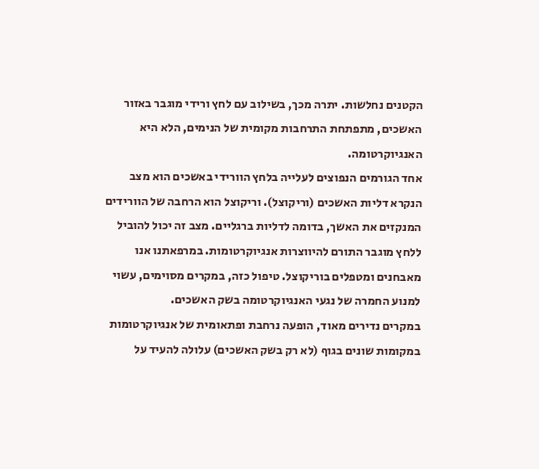הקטנים נחלשות. יתרה מכך, בשילוב עם לחץ ורידי מוגבר באזור האשכים, מתפתחת התרחבות מקומית של הנימים, הלא היא האנגיוקרטומה.
אחד הגורמים הנפוצים לעלייה בלחץ הוורידי באשכים הוא מצב הנקרא דליות האשכים (וריקוצל). וריקוצל הוא הרחבה של הוורידים המנקזים את האשך, בדומה לדליות ברגליים. מצב זה יכול להוביל ללחץ מוגבר התורם להיווצרות אנגיוקרטומות. במרפאתנו אנו מאבחנים ומטפלים בוריקוצל. טיפול כזה, במקרים מסוימים, עשוי למנוע החמרה של נגעי האנגיוקרטומה בשק האשכים.
במקרים נדירים מאוד, הופעה נרחבת ופתאומית של אנגיוקרטומות במקומות שונים בגוף (לא רק בשק האשכים) עלולה להעיד על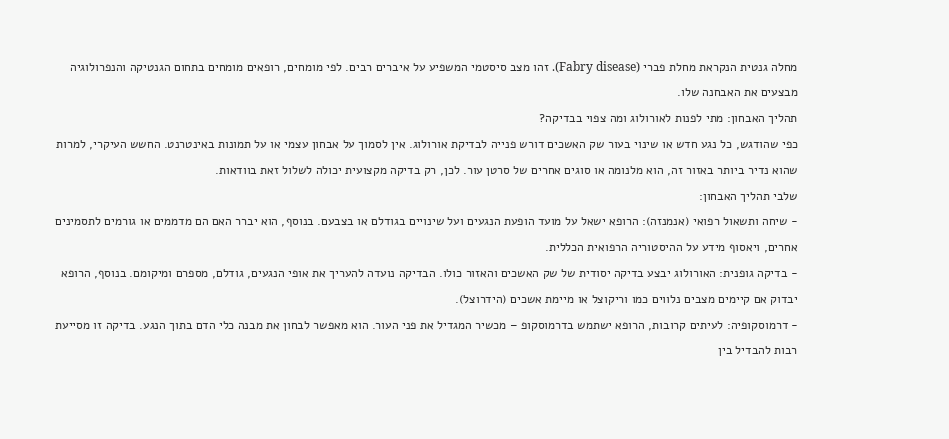מחלה גנטית הנקראת מחלת פברי (Fabry disease). זהו מצב סיסטמי המשפיע על איברים רבים. לפי מומחים, רופאים מומחים בתחום הגנטיקה והנפרולוגיה מבצעים את האבחנה שלו.
תהליך האבחון: מתי לפנות לאורולוג ומה צפוי בבדיקה?
כפי שהודגש, כל נגע חדש או שינוי בעור שק האשכים דורש פנייה לבדיקת אורולוג. אין לסמוך על אבחון עצמי או על תמונות באינטרנט. החשש העיקרי, למרות שהוא נדיר ביותר באזור זה, הוא מלנומה או סוגים אחרים של סרטן עור. לכן, רק בדיקה מקצועית יכולה לשלול זאת בוודאות.
שלבי תהליך האבחון:
- שיחה ותשאול רפואי (אנמנזה): הרופא ישאל על מועד הופעת הנגעים ועל שינויים בגודלם או בצבעם. בנוסף, הוא יברר האם הם מדממים או גורמים לתסמינים אחרים, ויאסוף מידע על ההיסטוריה הרפואית הכללית.
- בדיקה גופנית: האורולוג יבצע בדיקה יסודית של שק האשכים והאזור כולו. הבדיקה נועדה להעריך את אופי הנגעים, גודלם, מספרם ומיקומם. בנוסף, הרופא יבדוק אם קיימים מצבים נלווים כמו וריקוצל או מיימת אשכים (הידרוצל).
- דרמוסקופיה: לעיתים קרובות, הרופא ישתמש בדרמוסקופ – מכשיר המגדיל את פני העור. הוא מאפשר לבחון את מבנה כלי הדם בתוך הנגע. בדיקה זו מסייעת רבות להבדיל בין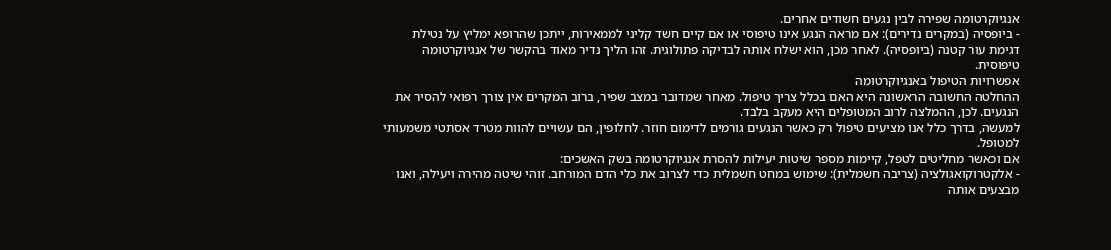אנגיוקרטומה שפירה לבין נגעים חשודים אחרים.
- ביופסיה (במקרים נדירים): אם מראה הנגע אינו טיפוסי או אם קיים חשד קליני לממאירות, ייתכן שהרופא ימליץ על נטילת דגימת עור קטנה (ביופסיה). לאחר מכן, הוא ישלח אותה לבדיקה פתולוגית. זהו הליך נדיר מאוד בהקשר של אנגיוקרטומה טיפוסית.
אפשרויות הטיפול באנגיוקרטומה
ההחלטה החשובה הראשונה היא האם בכלל צריך טיפול. מאחר שמדובר במצב שפיר, ברוב המקרים אין צורך רפואי להסיר את הנגעים. לכן, ההמלצה לרוב המטופלים היא מעקב בלבד.
למעשה, בדרך כלל אנו מציעים טיפול רק כאשר הנגעים גורמים לדימום חוזר. לחלופין, הם עשויים להוות מטרד אסתטי משמעותי למטופל.
אם וכאשר מחליטים לטפל, קיימות מספר שיטות יעילות להסרת אנגיוקרטומה בשק האשכים:
- אלקטרוקואגולציה (צריבה חשמלית): שימוש במחט חשמלית כדי לצרוב את כלי הדם המורחב. זוהי שיטה מהירה ויעילה, ואנו מבצעים אותה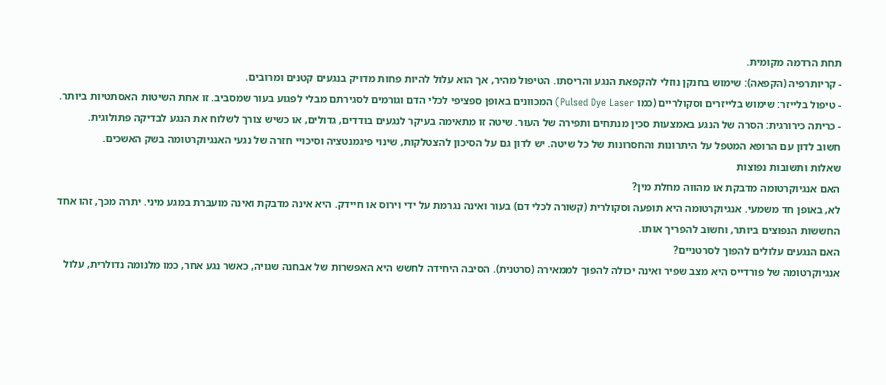תחת הרדמה מקומית.
- קריותרפיה (הקפאה): שימוש בחנקן נוזלי להקפאת הנגע והריסתו. הטיפול מהיר, אך הוא עלול להיות פחות מדויק בנגעים קטנים ומרובים.
- טיפול בלייזר: שימוש בלייזרים וסקולריים (כמו Pulsed Dye Laser) המכוונים באופן ספציפי לכלי הדם וגורמים לסגירתם מבלי לפגוע בעור שמסביב. זו אחת השיטות האסתטיות ביותר.
- כריתה כירורגית: הסרה של הנגע באמצעות סכין מנתחים ותפירה של העור. שיטה זו מתאימה בעיקר לנגעים בודדים, גדולים, או כשיש צורך לשלוח את הנגע לבדיקה פתולוגית.
חשוב לדון עם הרופא המטפל על היתרונות והחסרונות של כל שיטה. יש לדון גם על הסיכון להצטלקות, שינוי פיגמנטציה וסיכויי חזרה של נגעי האנגיוקרטומה בשק האשכים.
שאלות ותשובות נפוצות
האם אנגיוקרטומה מדבקת או מהווה מחלת מין?
לא, באופן חד משמעי. אנגיוקרטומה היא תופעה וסקולרית (קשורה לכלי דם) בעור ואינה נגרמת על ידי וירוס או חיידק. היא אינה מדבקת ואינה מועברת במגע מיני. יתרה מכך, זהו אחד החששות הנפוצים ביותר, וחשוב להפריך אותו.
האם הנגעים עלולים להפוך לסרטניים?
אנגיוקרטומה של פורדייס היא מצב שפיר ואינה יכולה להפוך לממאירה (סרטנית). הסיבה היחידה לחשש היא האפשרות של אבחנה שגויה, כאשר נגע אחר, כמו מלנומה נדולרית, עלול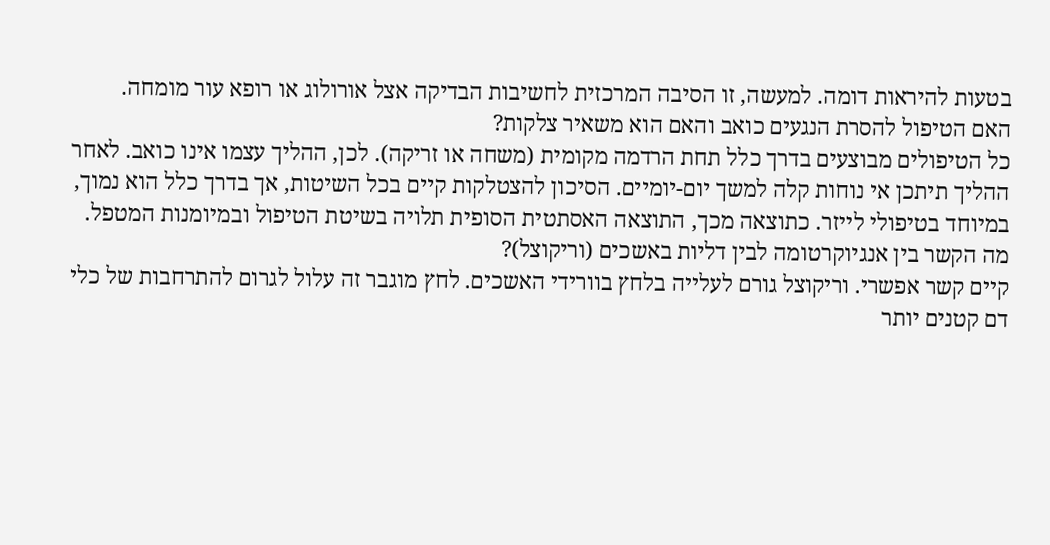בטעות להיראות דומה. למעשה, זו הסיבה המרכזית לחשיבות הבדיקה אצל אורולוג או רופא עור מומחה.
האם הטיפול להסרת הנגעים כואב והאם הוא משאיר צלקות?
כל הטיפולים מבוצעים בדרך כלל תחת הרדמה מקומית (משחה או זריקה). לכן, ההליך עצמו אינו כואב. לאחר ההליך תיתכן אי נוחות קלה למשך יום-יומיים. הסיכון להצטלקות קיים בכל השיטות, אך בדרך כלל הוא נמוך, במיוחד בטיפולי לייזר. כתוצאה מכך, התוצאה האסתטית הסופית תלויה בשיטת הטיפול ובמיומנות המטפל.
מה הקשר בין אנגיוקרטומה לבין דליות באשכים (וריקוצל)?
קיים קשר אפשרי. וריקוצל גורם לעלייה בלחץ בוורידי האשכים. לחץ מוגבר זה עלול לגרום להתרחבות של כלי דם קטנים יותר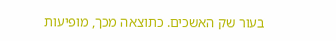בעור שק האשכים. כתוצאה מכך, מופיעות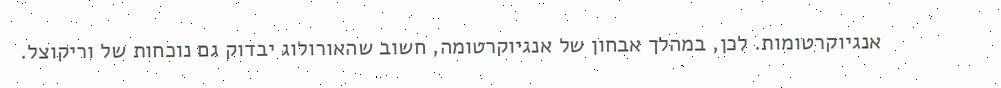אנגיוקרטומות. לכן, במהלך אבחון של אנגיוקרטומה, חשוב שהאורולוג יבדוק גם נוכחות של וריקוצל.